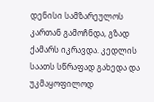დენისი სამზარეულოს კართან გამოჩნდა, გზად ქამარს იკრავდა. კედლის საათს სწრაფად გახედა და უკმაყოფილოდ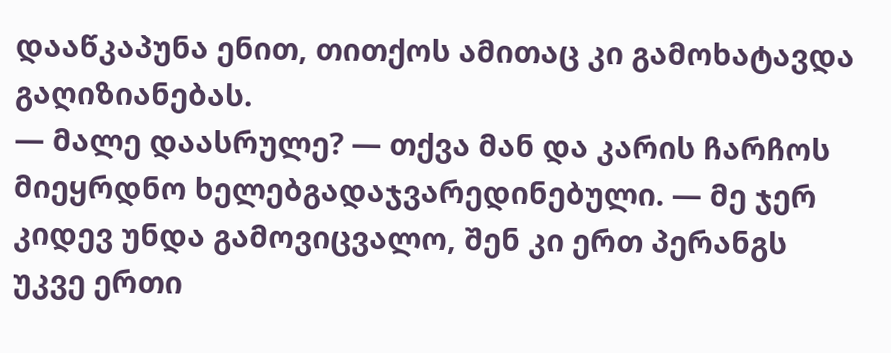დააწკაპუნა ენით, თითქოს ამითაც კი გამოხატავდა გაღიზიანებას.
— მალე დაასრულე? — თქვა მან და კარის ჩარჩოს მიეყრდნო ხელებგადაჯვარედინებული. — მე ჯერ კიდევ უნდა გამოვიცვალო, შენ კი ერთ პერანგს უკვე ერთი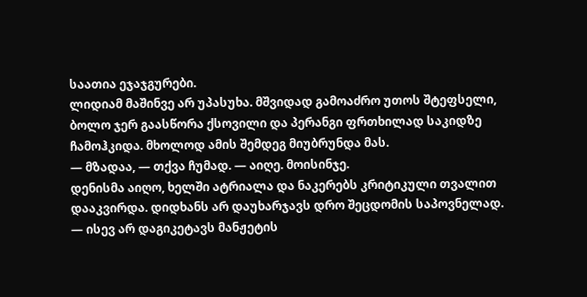საათია ეჯაჯგურები.
ლიდიამ მაშინვე არ უპასუხა. მშვიდად გამოაძრო უთოს შტეფსელი, ბოლო ჯერ გაასწორა ქსოვილი და პერანგი ფრთხილად საკიდზე ჩამოჰკიდა. მხოლოდ ამის შემდეგ მიუბრუნდა მას.
— მზადაა, — თქვა ჩუმად. — აიღე. მოისინჯე.
დენისმა აიღო, ხელში ატრიალა და ნაკერებს კრიტიკული თვალით დააკვირდა. დიდხანს არ დაუხარჯავს დრო შეცდომის საპოვნელად.
— ისევ არ დაგიკეტავს მანჟეტის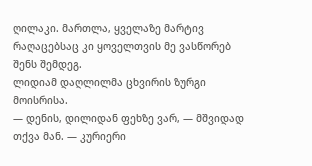ღილაკი. მართლა, ყველაზე მარტივ რაღაცებსაც კი ყოველთვის მე ვასწორებ შენს შემდეგ.
ლიდიამ დაღლილმა ცხვირის ზურგი მოისრისა.
— დენის, დილიდან ფეხზე ვარ, — მშვიდად თქვა მან. — კურიერი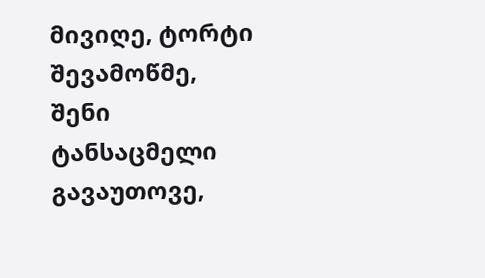მივიღე, ტორტი შევამოწმე, შენი ტანსაცმელი გავაუთოვე,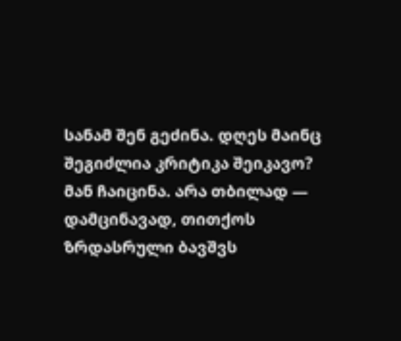სანამ შენ გეძინა. დღეს მაინც შეგიძლია კრიტიკა შეიკავო?
მან ჩაიცინა. არა თბილად — დამცინავად, თითქოს ზრდასრული ბავშვს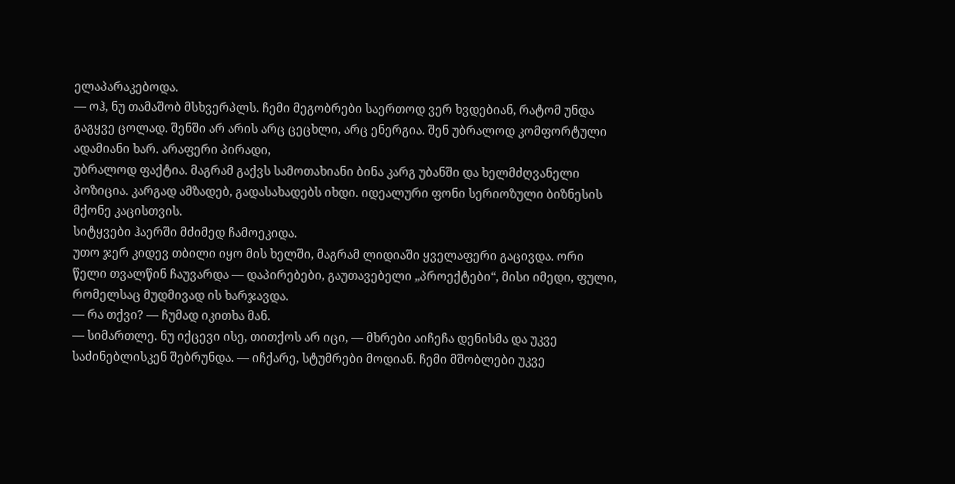ელაპარაკებოდა.
— ოჰ, ნუ თამაშობ მსხვერპლს. ჩემი მეგობრები საერთოდ ვერ ხვდებიან, რატომ უნდა გაგყვე ცოლად. შენში არ არის არც ცეცხლი, არც ენერგია. შენ უბრალოდ კომფორტული ადამიანი ხარ. არაფერი პირადი,
უბრალოდ ფაქტია. მაგრამ გაქვს სამოთახიანი ბინა კარგ უბანში და ხელმძღვანელი პოზიცია. კარგად ამზადებ, გადასახადებს იხდი. იდეალური ფონი სერიოზული ბიზნესის მქონე კაცისთვის.
სიტყვები ჰაერში მძიმედ ჩამოეკიდა.
უთო ჯერ კიდევ თბილი იყო მის ხელში, მაგრამ ლიდიაში ყველაფერი გაცივდა. ორი წელი თვალწინ ჩაუვარდა — დაპირებები, გაუთავებელი „პროექტები“, მისი იმედი, ფული, რომელსაც მუდმივად ის ხარჯავდა.
— რა თქვი? — ჩუმად იკითხა მან.
— სიმართლე. ნუ იქცევი ისე, თითქოს არ იცი, — მხრები აიჩეჩა დენისმა და უკვე საძინებლისკენ შებრუნდა. — იჩქარე, სტუმრები მოდიან. ჩემი მშობლები უკვე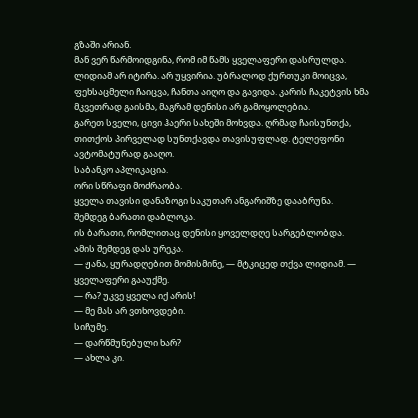გზაში არიან.
მან ვერ წარმოიდგინა, რომ იმ წამს ყველაფერი დასრულდა.
ლიდიამ არ იტირა. არ უყვირია. უბრალოდ ქურთუკი მოიცვა, ფეხსაცმელი ჩაიცვა, ჩანთა აიღო და გავიდა. კარის ჩაკეტვის ხმა მკვეთრად გაისმა, მაგრამ დენისი არ გამოყოლებია.
გარეთ სველი, ცივი ჰაერი სახეში მოხვდა. ღრმად ჩაისუნთქა, თითქოს პირველად სუნთქავდა თავისუფლად. ტელეფონი ავტომატურად გააღო.
საბანკო აპლიკაცია.
ორი სწრაფი მოძრაობა.
ყველა თავისი დანაზოგი საკუთარ ანგარიშზე დააბრუნა.
შემდეგ ბარათი დაბლოკა.
ის ბარათი, რომლითაც დენისი ყოველდღე სარგებლობდა.
ამის შემდეგ დას ურეკა.
— ჟანა, ყურადღებით მომისმინე, — მტკიცედ თქვა ლიდიამ. — ყველაფერი გააუქმე.
— რა? უკვე ყველა იქ არის!
— მე მას არ ვთხოვდები.
სიჩუმე.
— დარწმუნებული ხარ?
— ახლა კი.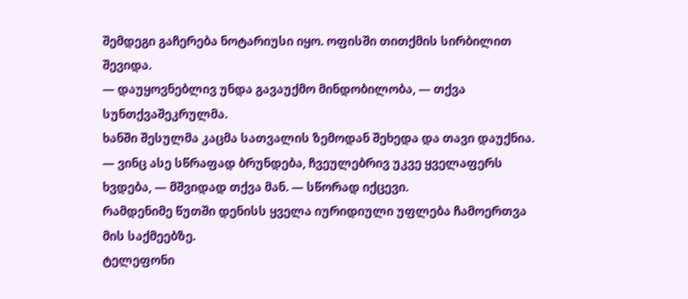შემდეგი გაჩერება ნოტარიუსი იყო. ოფისში თითქმის სირბილით შევიდა.
— დაუყოვნებლივ უნდა გავაუქმო მინდობილობა, — თქვა სუნთქვაშეკრულმა.
ხანში შესულმა კაცმა სათვალის ზემოდან შეხედა და თავი დაუქნია.
— ვინც ასე სწრაფად ბრუნდება, ჩვეულებრივ უკვე ყველაფერს ხვდება, — მშვიდად თქვა მან. — სწორად იქცევი.
რამდენიმე წუთში დენისს ყველა იურიდიული უფლება ჩამოერთვა მის საქმეებზე.
ტელეფონი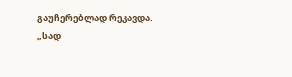გაუჩერებლად რეკავდა.
„სად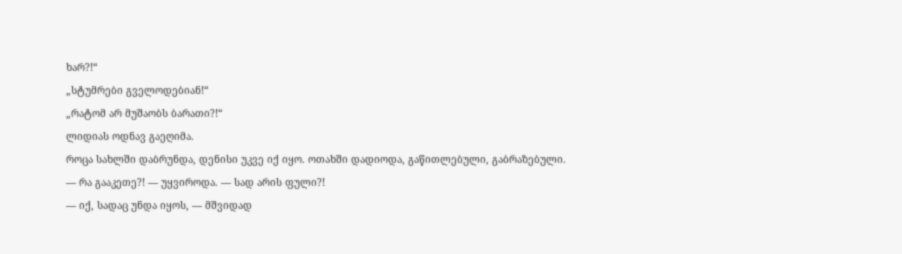ხარ?!“
„სტუმრები გველოდებიან!“
„რატომ არ მუშაობს ბარათი?!“
ლიდიას ოდნავ გაეღიმა.
როცა სახლში დაბრუნდა, დენისი უკვე იქ იყო. ოთახში დადიოდა, გაწითლებული, გაბრაზებული.
— რა გააკეთე?! — უყვიროდა. — სად არის ფული?!
— იქ, სადაც უნდა იყოს, — მშვიდად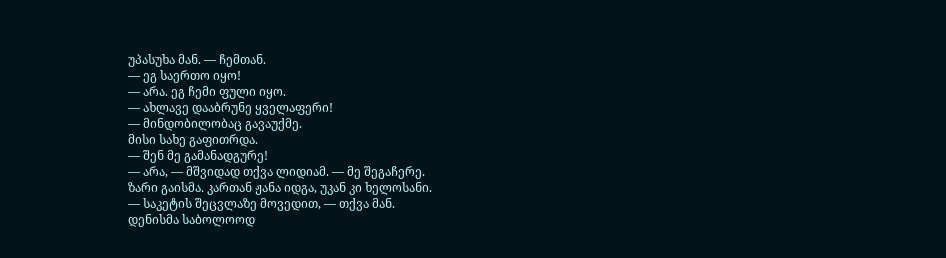უპასუხა მან. — ჩემთან.
— ეგ საერთო იყო!
— არა. ეგ ჩემი ფული იყო.
— ახლავე დააბრუნე ყველაფერი!
— მინდობილობაც გავაუქმე.
მისი სახე გაფითრდა.
— შენ მე გამანადგურე!
— არა, — მშვიდად თქვა ლიდიამ. — მე შეგაჩერე.
ზარი გაისმა. კართან ჟანა იდგა, უკან კი ხელოსანი.
— საკეტის შეცვლაზე მოვედით, — თქვა მან.
დენისმა საბოლოოდ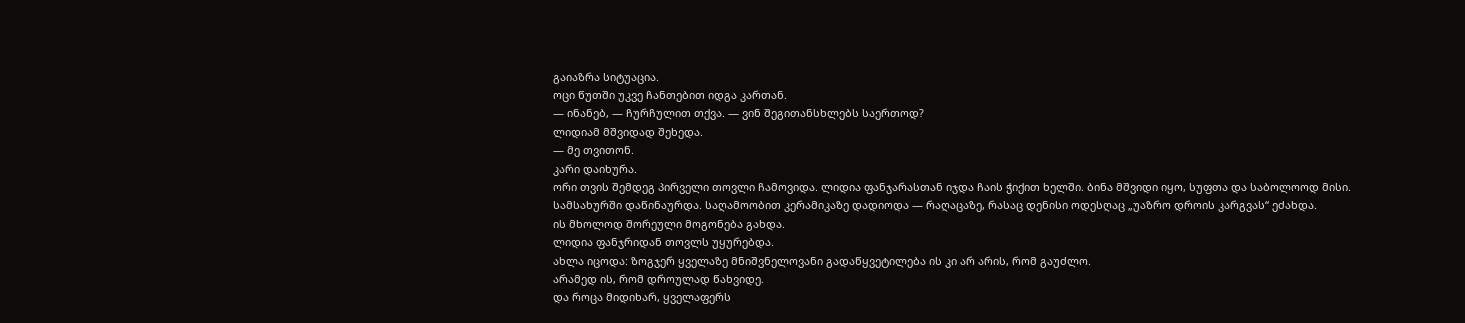გაიაზრა სიტუაცია.
ოცი წუთში უკვე ჩანთებით იდგა კართან.
— ინანებ, — ჩურჩულით თქვა. — ვინ შეგითანსხლებს საერთოდ?
ლიდიამ მშვიდად შეხედა.
— მე თვითონ.
კარი დაიხურა.
ორი თვის შემდეგ პირველი თოვლი ჩამოვიდა. ლიდია ფანჯარასთან იჯდა ჩაის ჭიქით ხელში. ბინა მშვიდი იყო, სუფთა და საბოლოოდ მისი.
სამსახურში დაწინაურდა. საღამოობით კერამიკაზე დადიოდა — რაღაცაზე, რასაც დენისი ოდესღაც „უაზრო დროის კარგვას“ ეძახდა.
ის მხოლოდ შორეული მოგონება გახდა.
ლიდია ფანჯრიდან თოვლს უყურებდა.
ახლა იცოდა: ზოგჯერ ყველაზე მნიშვნელოვანი გადაწყვეტილება ის კი არ არის, რომ გაუძლო.
არამედ ის, რომ დროულად წახვიდე.
და როცა მიდიხარ, ყველაფერს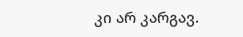კი არ კარგავ.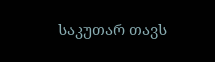საკუთარ თავს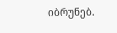იბრუნებ.